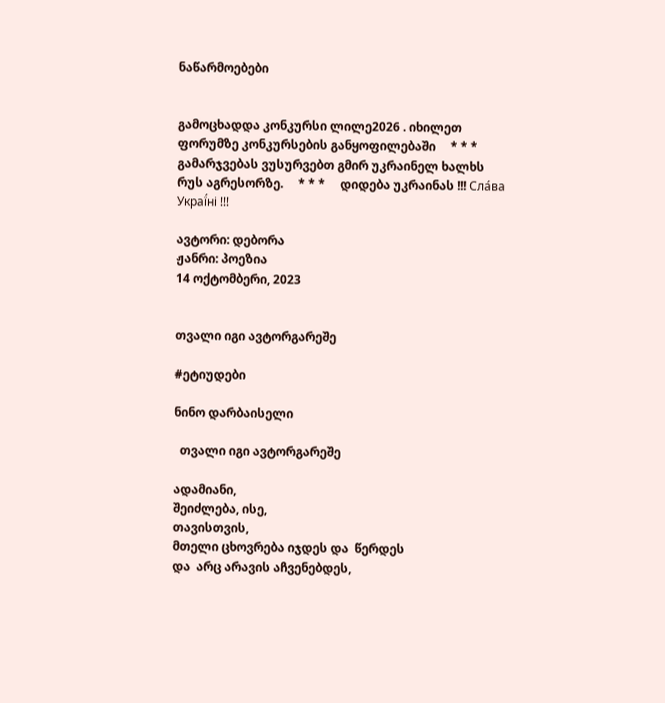ნაწარმოებები


გამოცხადდა კონკურსი ლილე2026 . იხილეთ ფორუმზე კონკურსების განყოფილებაში     * * *     გამარჯვებას ვუსურვებთ გმირ უკრაინელ ხალხს რუს აგრესორზე.     * * *     დიდება უკრაინას !!! Сла́ва Украї́ні !!!

ავტორი: დებორა
ჟანრი: პოეზია
14 ოქტომბერი, 2023


თვალი იგი ავტორგარეშე

#ეტიუდები

ნინო დარბაისელი

  თვალი იგი ავტორგარეშე

ადამიანი,
შეიძლება, ისე,
თავისთვის,
მთელი ცხოვრება იჯდეს და  წერდეს
და  არც არავის აჩვენებდეს,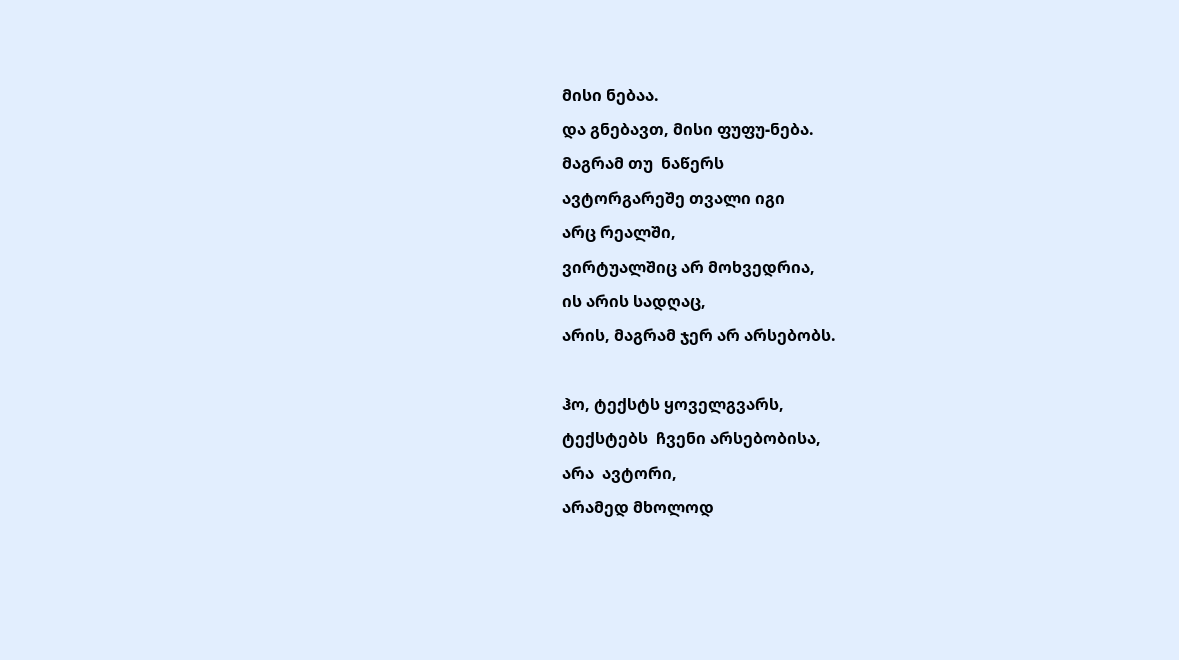მისი ნებაა.
და გნებავთ, მისი ფუფუ-ნება.
მაგრამ თუ  ნაწერს
ავტორგარეშე თვალი იგი
არც რეალში,
ვირტუალშიც არ მოხვედრია,
ის არის სადღაც,
არის, მაგრამ ჯერ არ არსებობს.

ჰო, ტექსტს ყოველგვარს,
ტექსტებს  ჩვენი არსებობისა,
არა  ავტორი,
არამედ მხოლოდ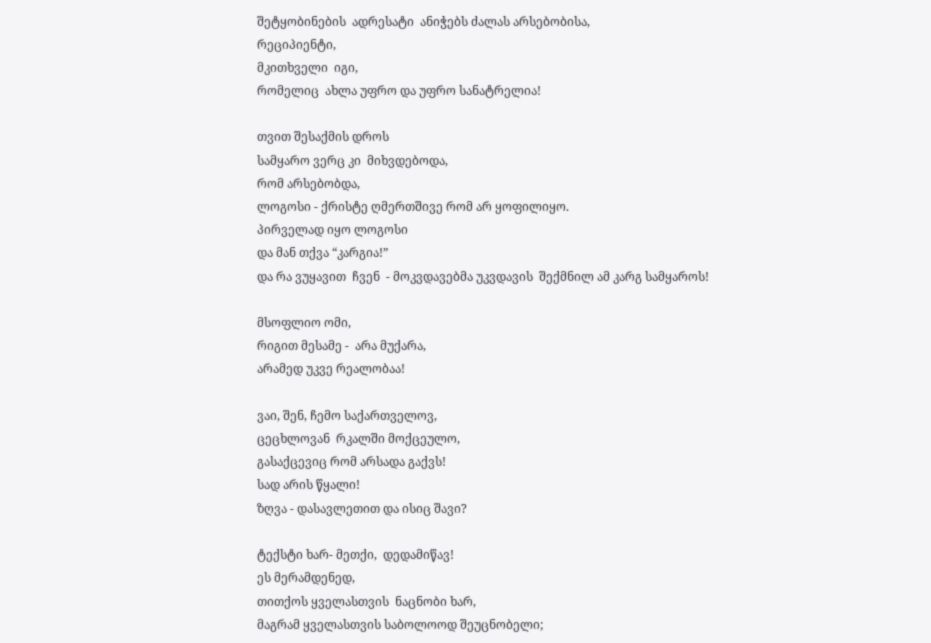შეტყობინების  ადრესატი  ანიჭებს ძალას არსებობისა,
რეციპიენტი,
მკითხველი  იგი,
რომელიც  ახლა უფრო და უფრო სანატრელია!

თვით შესაქმის დროს
სამყარო ვერც კი  მიხვდებოდა,
რომ არსებობდა,
ლოგოსი - ქრისტე ღმერთშივე რომ არ ყოფილიყო.
პირველად იყო ლოგოსი
და მან თქვა “კარგია!”
და რა ვუყავით  ჩვენ  - მოკვდავებმა უკვდავის  შექმნილ ამ კარგ სამყაროს!

მსოფლიო ომი,
რიგით მესამე -  არა მუქარა,
არამედ უკვე რეალობაა!

ვაი, შენ, ჩემო საქართველოვ,
ცეცხლოვან  რკალში მოქცეულო,
გასაქცევიც რომ არსადა გაქვს!
სად არის წყალი!
ზღვა - დასავლეთით და ისიც შავი?

ტექსტი ხარ- მეთქი,  დედამიწავ!
ეს მერამდენედ,
თითქოს ყველასთვის  ნაცნობი ხარ,
მაგრამ ყველასთვის საბოლოოდ შეუცნობელი;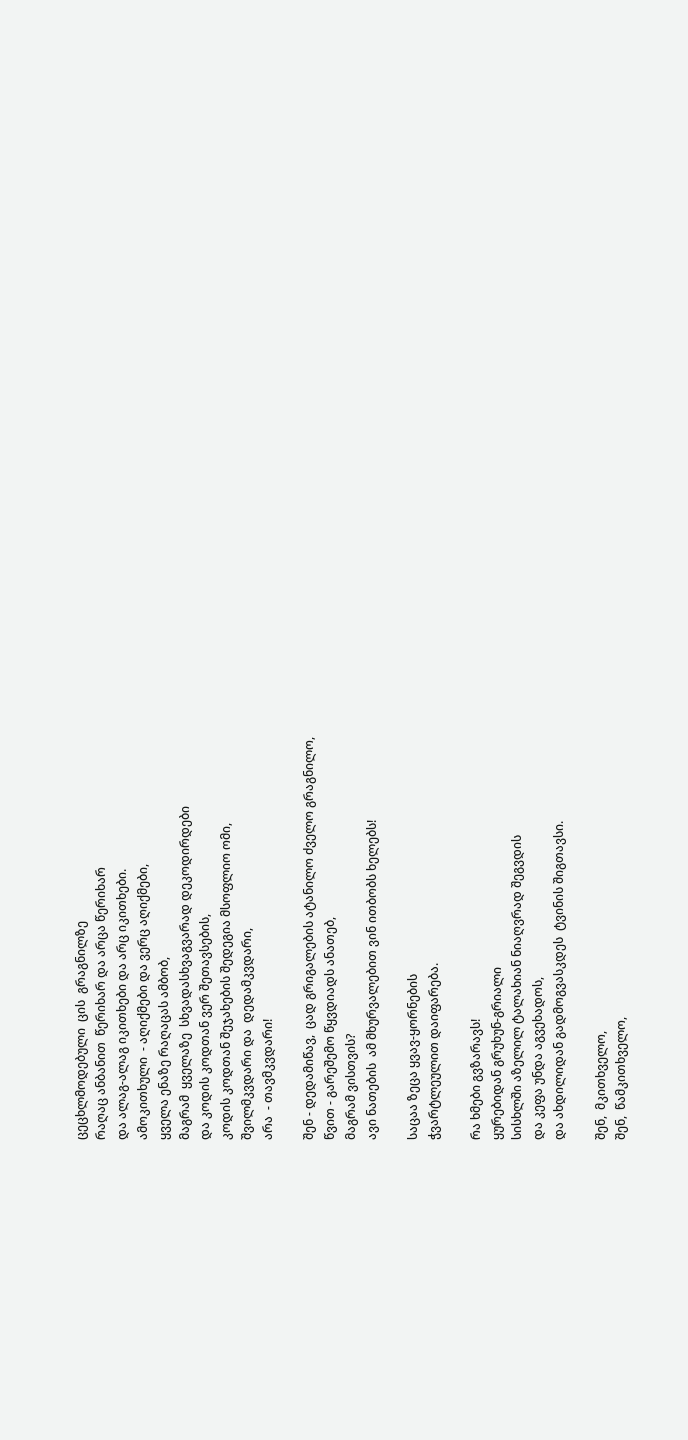ცეცხლმოდებული  ცის  გრაგნილზე
რაღაც ანბანით  წერიხარ და არცა წერიხარ
და ალაგ-ალაგ იკითხები და არც იკითხები.
ამოკითხული  - აღიქმები და ვერც აღიქმები,
ყველა ენაზე რაღაცას ამბობ,
მაგრამ  ყველაზე  სხვადასხვაგვარად დეკოდირდები
და კოდის კოდთან ვერ შეთავსების,
კოდის კოდთან შეჯახების შედეგია მსოფლიო ომი,
შვილმკვდარი და  დედამკვდარი,
არა  - თავმკვდარი!

შენ - დედამიწავ,  ცად გრიგალების ატანილო ძველო გრაგნილო,
წვით - გარეშემო წყვდიადს ანათებ,
მაგრამ ვისთვის?
ავი ნათების  ამ მხურვალებით ვინ ითბობს ხელებს!

საცაა ზეცა ყვავ-ყორნების
ჭვარტლეულით დაიფარება.

რა ხმები გვზარავს!
ყურებიდან გრუხუნ-გრიალი
სისხლში აზელილ ტალახიან ნიაღვრად შეგვდის
და კეფა უნდა აგვეხადოს,
და ახდილიდან გადმოგვასკდეს  ტვინის შიგთავსი.

შენ,  მკითხველო,
შენ,  წამკითხველო,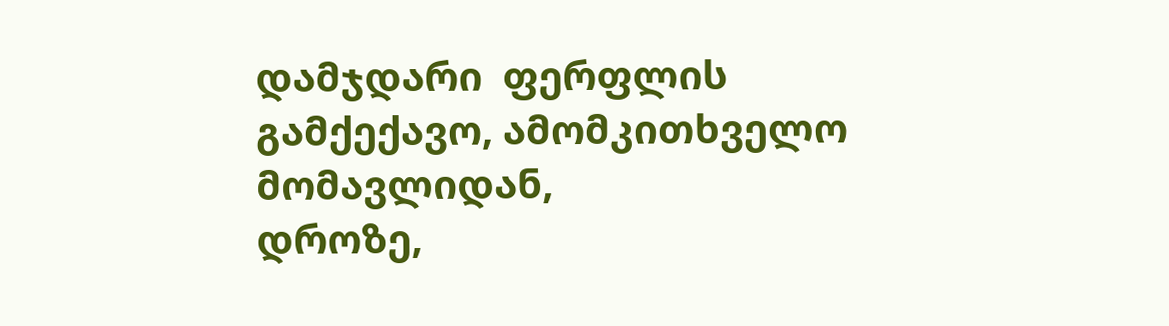დამჯდარი  ფერფლის  გამქექავო, ამომკითხველო მომავლიდან,
დროზე,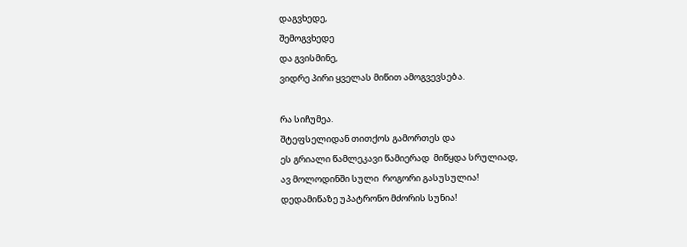დაგვხედე,
შემოგვხედე
და გვისმინე,
ვიდრე პირი ყველას მიწით ამოგვევსება.

რა სიჩუმეა.
შტეფსელიდან თითქოს გამორთეს და
ეს გრიალი წამლეკავი წამიერად  მიწყდა სრულიად,
ავ მოლოდინში სული  როგორი გასუსულია!
დედამიწაზე უპატრონო მძორის სუნია!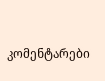კომენტარები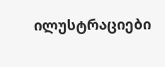ილუსტრაციები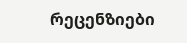რეცენზიები